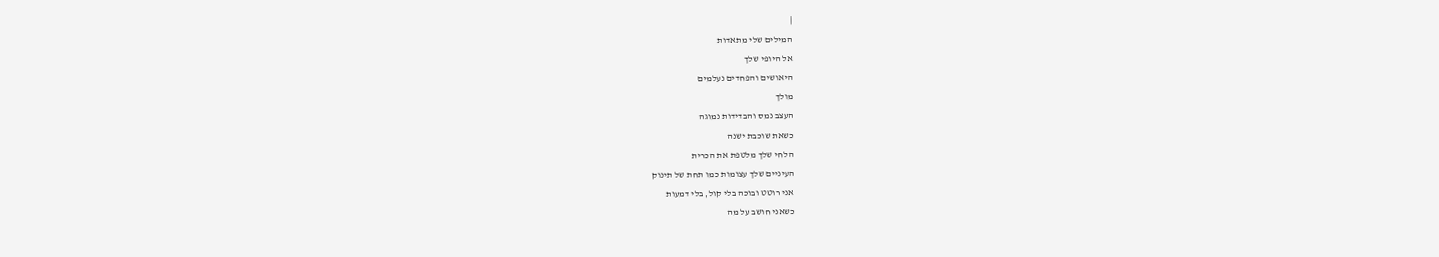|
המילים שלי מתאדות
אל היופי שלך
היאושים והפחדים נעלמים
מולך
העצב נמס והבדידות נמוגה
כשאת שוכבת ישנה
הלחי שלך מלטפת את הכרית
העיניים שלך עצומות כמו תחת של תינוק
אני רוטט ובוכה בלי קול, בלי דמעות
כשאני חושב על מה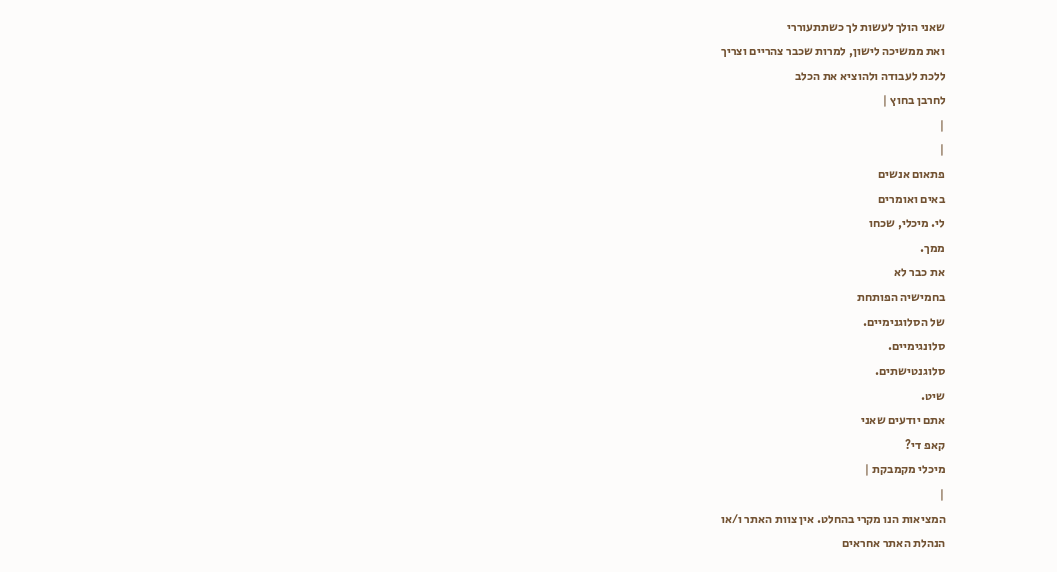שאני הולך לעשות לך כשתתעוררי
ואת ממשיכה לישון, למרות שכבר צהריים וצריך
ללכת לעבודה ולהוציא את הכלב
לחרבן בחוץ |
|
|
פתאום אנשים
באים ואומרים
לי. מיכלי, שכחו
ממך.
את כבר לא
בחמישיה הפותחת
של הסלוגנימיים.
סלונגימיים.
סלוגנטישתים.
שיט.
אתם יודעים שאני
קאפ די?
מיכלי מקמבקת |
|
המציאות הנו מקרי בהחלט. אין צוות האתר ו/או
הנהלת האתר אחראים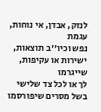לנזק, אבדן, אי נוחות, עגמת
נפש וכיו''ב תוצאות, ישירות או עקיפות, שייגרמו
לך או לכל צד שלישי בשל מסרים שיפורסמו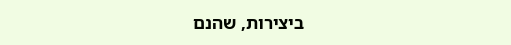ביצירות, שהנם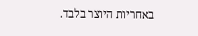באחריות היוצר בלבד.